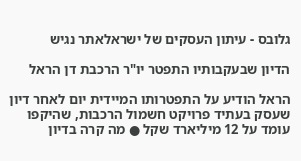גלובס - עיתון העסקים של ישראלאתר נגיש

הדיון שבעקבותיו התפטר יו"ר הרכבת דן הראל

הראל הודיע על התפטרותו המיידית יום לאחר דיון שעסק בעתיד פרויקט חשמול הרכבות, שהיקפו עומד על 12 מיליארד שקל ● מה קרה בדיון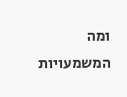ומה המשמעויות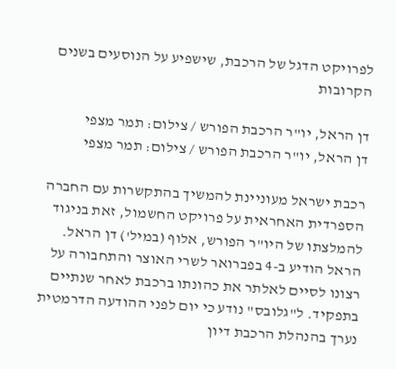לפרויקט הדגל של הרכבת, שישפיע על הנוסעים בשנים הקרובות

דן הראל, יו"ר הרכבת הפורש / צילום: תמר מצפי
דן הראל, יו"ר הרכבת הפורש / צילום: תמר מצפי

רכבת ישראל מעוניינת להמשיך בהתקשרות עם החברה הספרדית האחראית על פרויקט החשמול, זאת בניגוד להמלצתו של היו"ר הפורש, אלוף (במיל') דן הראל. הראל הודיע ב-4 בפברואר לשרי האוצר והתחבורה על רצונו לסיים לאלתר את כהונתו ברכבת לאחר שנתיים בתפקיד. ל"גלובס" נודע כי יום לפני ההודעה הדרמטית נערך בהנהלת הרכבת דיון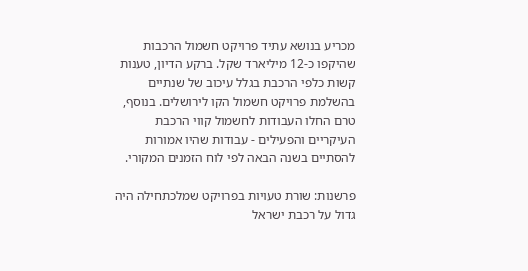מכריע בנושא עתיד פרויקט חשמול הרכבות שהיקפו כ-12 מיליארד שקל. ברקע הדיון, טענות קשות כלפי הרכבת בגלל עיכוב של שנתיים בהשלמת פרויקט חשמול הקו לירושלים. בנוסף, טרם החלו העבודות לחשמול קווי הרכבת העיקריים והפעילים - עבודות שהיו אמורות להסתיים בשנה הבאה לפי לוח הזמנים המקורי.

פרשנות: שורת טעויות בפרויקט שמלכתחילה היה גדול על רכבת ישראל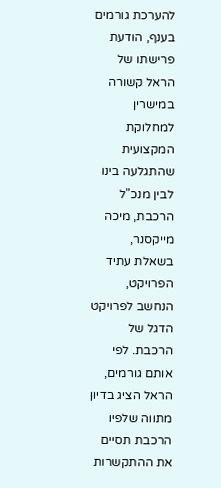להערכת גורמים בענף, הודעת פרישתו של הראל קשורה במישרין למחלוקת המקצועית שהתגלעה בינו לבין מנכ"ל הרכבת, מיכה מייקסנר, בשאלת עתיד הפרויקט, הנחשב לפרויקט הדגל של הרכבת. לפי אותם גורמים, הראל הציג בדיון מתווה שלפיו הרכבת תסיים את ההתקשרות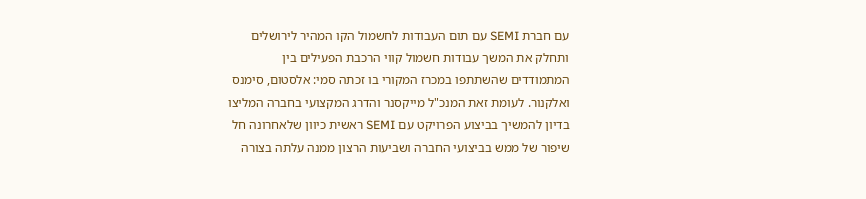עם חברת SEMI עם תום העבודות לחשמול הקו המהיר לירושלים ותחלק את המשך עבודות חשמול קווי הרכבת הפעילים בין המתמודדים שהשתתפו במכרז המקורי בו זכתה סמי: אלסטום, סימנס ואלקנור. לעומת זאת המנכ"ל מייקסנר והדרג המקצועי בחברה המליצו בדיון להמשיך בביצוע הפרויקט עם SEMI ראשית כיוון שלאחרונה חל שיפור של ממש בביצועי החברה ושביעות הרצון ממנה עלתה בצורה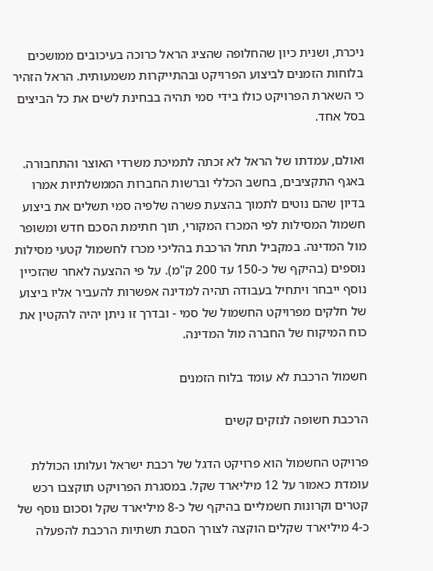ניכרת, ושנית כיון שהחלופה שהציג הראל כרוכה בעיכובים ממושכים בלוחות הזמנים לביצוע הפרויקט ובהתייקרות משמעותית. הראל הזהיר כי השארת הפרויקט כולו בידי סמי תהיה בבחינת לשים את כל הביצים בסל אחד.

ואולם, עמדתו של הראל לא זכתה לתמיכת משרדי האוצר והתחבורה. באגף התקציבים, בחשב הכללי וברשות החברות הממשלתיות אמרו בדיון שהם נוטים לתמוך בהצעת פשרה שלפיה סמי תשלים את ביצוע חשמול המסילות לפי המכרז המקורי, תוך חתימת הסכם חדש ומשופר מול המדינה. במקביל תחל הרכבת בהליכי מכרז לחשמול קטעי מסילות נוספים (בהיקף של כ-150 עד 200 ק"מ). על פי ההצעה לאחר שהזכיין נוסף ייבחר ויתחיל בעבודה תהיה למדינה אפשרות להעביר אליו ביצוע של חלקים מפרויקט החשמול של סמי - ובדרך זו ניתן יהיה להקטין את כוח המיקוח של החברה מול המדינה.

חשמול הרכבת לא עומד בלוח הזמנים

הרכבת חשופה לנזקים קשים

פרויקט החשמול הוא פרויקט הדגל של רכבת ישראל ועלותו הכוללת עומדת כאמור על 12 מיליארד שקל. במסגרת הפרויקט תוקצבו רכש קטרים וקרונות חשמליים בהיקף של כ-8 מיליארד שקל וסכום נוסף של כ-4 מיליארד שקלים הוקצה לצורך הסבת תשתיות הרכבת להפעלה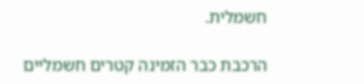חשמלית.

הרכבת כבר הזמינה קטרים חשמליים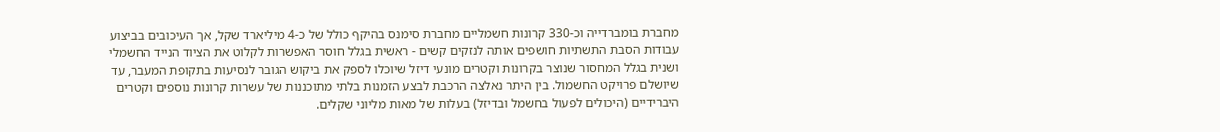מחברת בומברדייה וכ-330 קרונות חשמליים מחברת סימנס בהיקף כולל של כ-4 מיליארד שקל, אך העיכובים בביצוע עבודות הסבת התשתיות חושפים אותה לנזקים קשים - ראשית בגלל חוסר האפשרות לקלוט את הציוד הנייד החשמלי ושנית בגלל המחסור שנוצר בקרונות וקטרים מונעי דיזל שיוכלו לספק את ביקוש הגובר לנסיעות בתקופת המעבר, עד שיושלם פרויקט החשמול. בין היתר נאלצה הרכבת לבצע הזמנות בלתי מתוכננות של עשרות קרונות נוספים וקטרים היברידיים (היכולים לפעול בחשמל ובדיזל) בעלות של מאות מליוני שקלים.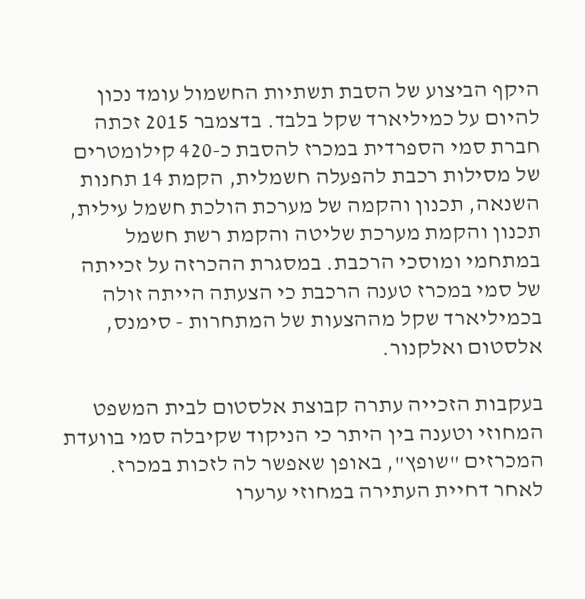היקף הביצוע של הסבת תשתיות החשמול עומד נכון להיום על כמיליארד שקל בלבד. בדצמבר 2015 זכתה חברת סמי הספרדית במכרז להסבת כ-420 קילומטרים של מסילות רכבת להפעלה חשמלית, הקמת 14 תחנות השנאה, תכנון והקמה של מערכת הולכת חשמל עילית, תכנון והקמת מערכת שליטה והקמת רשת חשמל במתחמי ומוסכי הרכבת. במסגרת ההכרזה על זכייתה של סמי במכרז טענה הרכבת כי הצעתה הייתה זולה בכמיליארד שקל מההצעות של המתחרות - סימנס, אלסטום ואלקנור.

בעקבות הזכייה עתרה קבוצת אלסטום לבית המשפט המחוזי וטענה בין היתר כי הניקוד שקיבלה סמי בוועדת המכרזים "שופץ", באופן שאפשר לה לזכות במכרז. לאחר דחיית העתירה במחוזי ערערו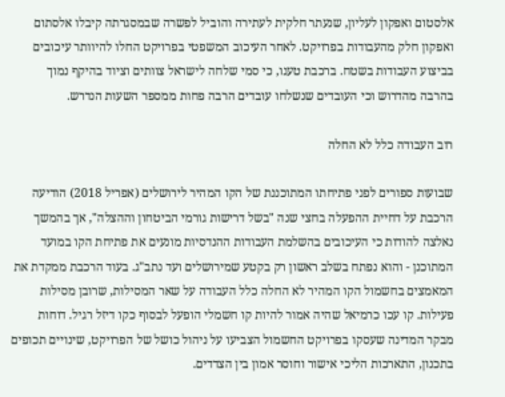אלסטום ואפקון לעליון, שנעתר חלקית לעתירה והוביל לפשרה שבמסגרתה קיבלו אלסתום ואפקון חלק מהעבודות בפרויקט. לאחר העיכוב המשפטי בפרויקט החלו להיוותר עיכובים בביצוע העבודות בשטח. ברכבת טענו, כי סמי שלחה לישראל צוותים וציוד בהיקף נמוך בהרבה מהדרוש וכי העובדים שנשלחו עובדים הרבה פחות ממספר השעות הנדרש.

רוב העבודה כלל לא החלה

שבועות ספורים לפני פתיחתו המתוכננת של הקו המהיר לירושלים (אפריל 2018) הודיעה הרכבת על דחיית ההפעלה בחצי שנה "בשל דרישות גורמי הביטחון וההצלה", אך בהמשך נאלצה להודות כי העיכובים בהשלמת העבודות ההנדסיות מונעים את פתיחת הקו במועד המתוכנן - והוא נפתח בשלב ראשון רק בקטע שמירושלים ועד נתב"ג. בעוד הרכבת ממקדת את המאמצים בחשמול הקו המהיר לא החלה כלל העבודה על שאר המסילות, שרובן מסילות פעילות. קו עכו כרמיאל שהיה אמור להיות קו חשמלי הופעל לבסוף כקו דיזל רגיל. דוחות מבקר המדינה שעסקו בפרויקט החשמול הצביעו על ניהול כושל של הפרויקט, שינויים תכופים בתכנון, התארכות הליכי אישור וחוסר אמון בין הצדדים.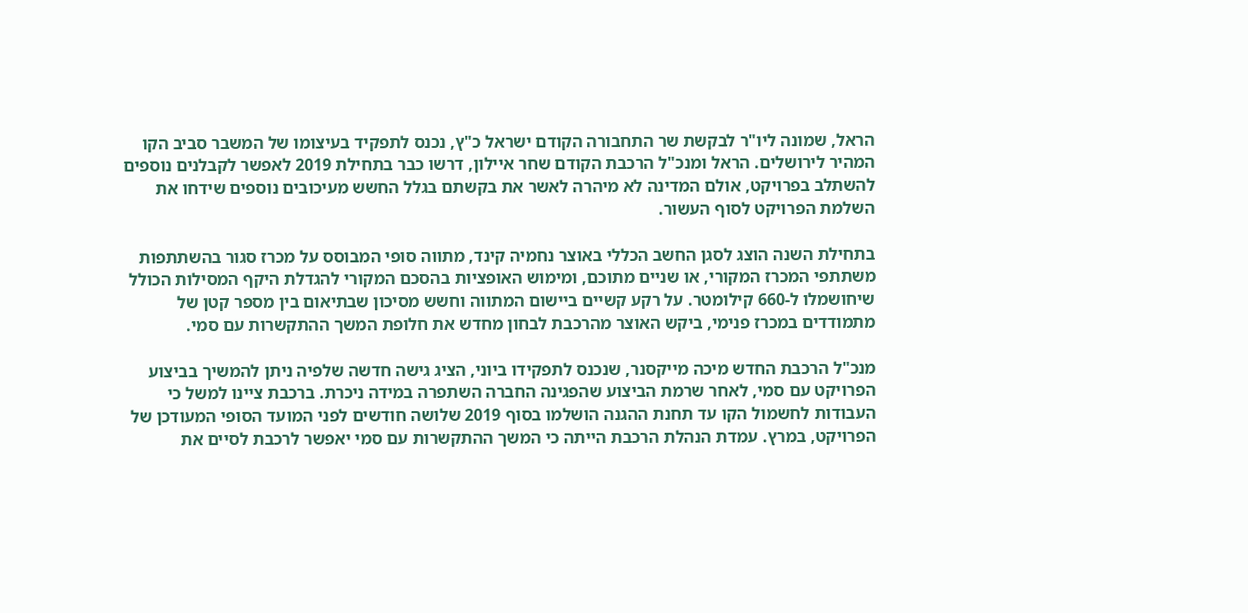הראל, שמונה ליו"ר לבקשת שר התחבורה הקודם ישראל כ"ץ, נכנס לתפקיד בעיצומו של המשבר סביב הקו המהיר לירושלים. הראל ומנכ"ל הרכבת הקודם שחר איילון, דרשו כבר בתחילת 2019 לאפשר לקבלנים נוספים להשתלב בפרויקט, אולם המדינה לא מיהרה לאשר את בקשתם בגלל החשש מעיכובים נוספים שידחו את השלמת הפרויקט לסוף העשור.

בתחילת השנה הוצג לסגן החשב הכללי באוצר נחמיה קינד, מתווה סופי המבוסס על מכרז סגור בהשתתפות משתתפי המכרז המקורי, או שניים מתוכם, ומימוש האופציות בהסכם המקורי להגדלת היקף המסילות הכולל שיחושמלו ל-660 קילומטר. על רקע קשיים ביישום המתווה וחשש מסיכון שבתיאום בין מספר קטן של מתמודדים במכרז פנימי, ביקש האוצר מהרכבת לבחון מחדש את חלופת המשך ההתקשרות עם סמי.

מנכ"ל הרכבת החדש מיכה מייקסנר, שנכנס לתפקידו ביוני, הציג גישה חדשה שלפיה ניתן להמשיך בביצוע הפרויקט עם סמי, לאחר שרמת הביצוע שהפגינה החברה השתפרה במידה ניכרת. ברכבת ציינו למשל כי העבודות לחשמול הקו עד תחנת ההגנה הושלמו בסוף 2019 שלושה חודשים לפני המועד הסופי המעודכן של הפרויקט, במרץ. עמדת הנהלת הרכבת הייתה כי המשך ההתקשרות עם סמי יאפשר לרכבת לסיים את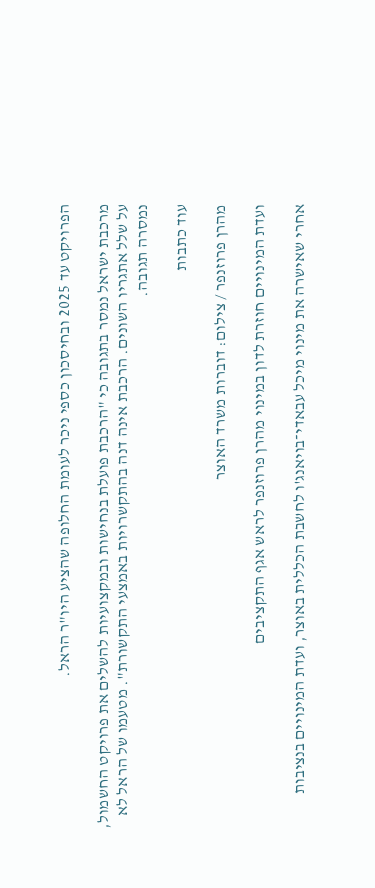הפרויקט עד 2025 ובחיסכון כספי ניכר לעומת החלופה שהציע היו"ר הראל.

מרכבת ישראל נמסר בתגובה כי "הרכבת פועלת בנחישות ובמקצועיות להשלים את פרויקט החשמול, על שלל אתגריו השונים. הרכבת אינה דנה בהתקשרויות באמצעי התקשורת". מטעמו של הראל לא נמסרה תגובה.

עוד כתבות

מהרן פרוזנפר / צילום: דוברות משרד האוצר

ועדת המינויים חוזרת לדון במינוי מהרן פרוזנפר לראש אגף התקציבים

אחרי שאישרה את מינוי מיכל עבאדי־בויאנג'ו לחשבת הכללית באוצר, ועדת המינויים בנציבות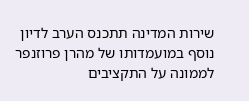שירות המדינה תתכנס הערב לדיון נוסף במועמדותו של מהרן פרוזנפר לממונה על התקציבים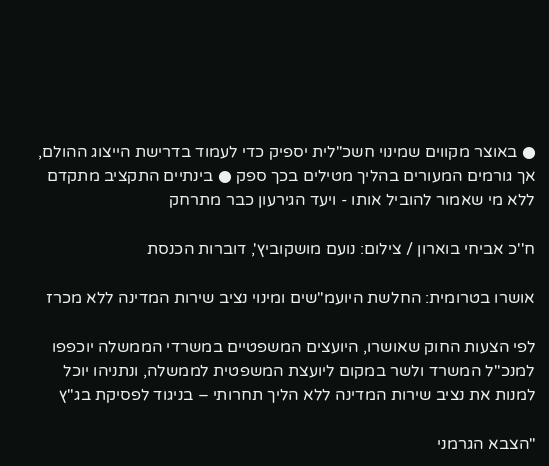● באוצר מקווים שמינוי חשכ"לית יספיק כדי לעמוד בדרישת הייצוג ההולם, אך גורמים המעורים בהליך מטילים בכך ספק ● בינתיים התקציב מתקדם ללא מי שאמור להוביל אותו - ויעד הגירעון כבר מתרחק

ח''כ אביחי בוארון / צילום: נועם מושקוביץ', דוברות הכנסת

אושרו בטרומית: החלשת היועמ"שים ומינוי נציב שירות המדינה ללא מכרז

לפי הצעות החוק שאושרו, היועצים המשפטיים במשרדי הממשלה יוכפפו למנכ"ל המשרד ולשר במקום ליועצת המשפטית לממשלה, ונתניהו יוכל למנות את נציב שירות המדינה ללא הליך תחרותי – בניגוד לפסיקת בג"ץ

"הצבא הגרמני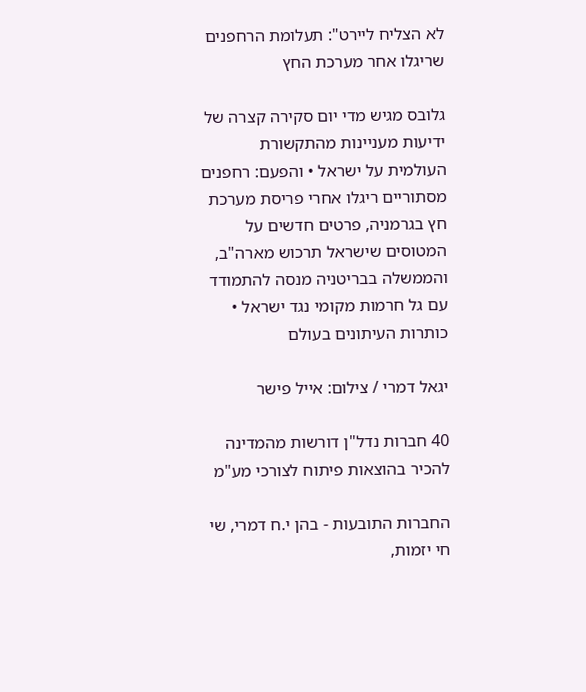לא הצליח ליירט": תעלומת הרחפנים שריגלו אחר מערכת החץ

גלובס מגיש מדי יום סקירה קצרה של ידיעות מעניינות מהתקשורת העולמית על ישראל • והפעם: רחפנים מסתוריים ריגלו אחרי פריסת מערכת חץ בגרמניה, פרטים חדשים על המטוסים שישראל תרכוש מארה"ב, והממשלה בבריטניה מנסה להתמודד עם גל חרמות מקומי נגד ישראל • כותרות העיתונים בעולם

יגאל דמרי / צילום: אייל פישר

40 חברות נדל"ן דורשות מהמדינה להכיר בהוצאות פיתוח לצורכי מע"מ

החברות התובעות - בהן י.ח דמרי, שי חי יזמות,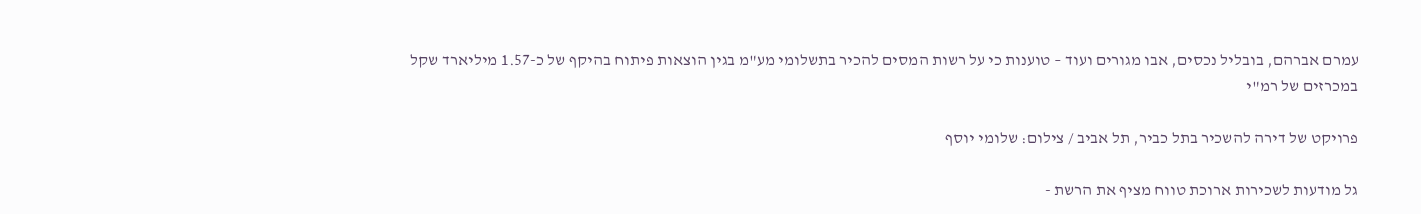עמרם אברהם, בובליל נכסים, אבו מגורים ועוד – טוענות כי על רשות המסים להכיר בתשלומי מע"מ בגין הוצאות פיתוח בהיקף של כ-1.57 מיליארד שקל במכרזים של רמ"י

פרויקט של דירה להשכיר בתל כביר, תל אביב / צילום: שלומי יוסף

גל מודעות לשכירות ארוכת טווח מציף את הרשת -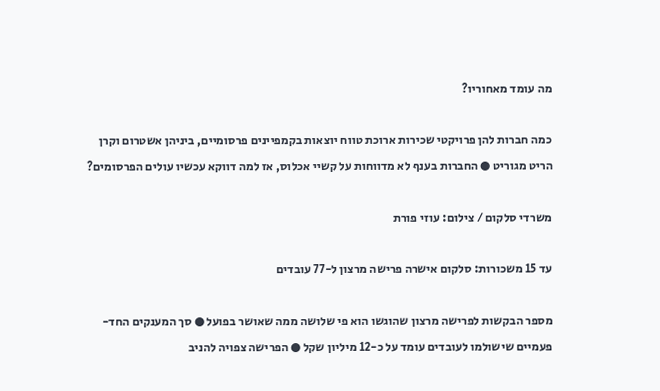מה עומד מאחוריו?

כמה חברות להן פרויקטי שכירות ארוכת טווח יוצאות בקמפיינים פרסומיים, ביניהן אשטרום וקרן הריט מגוריט ● החברות בענף לא מדווחות על קשיי אכלוס, אז למה דווקא עכשיו עולים הפרסומים?

משרדי סלקום / צילום: עוזי פורת

עד 15 משכורות: סלקום אישרה פרישה מרצון ל-77 עובדים

מספר הבקשות לפרישה מרצון שהוגשו הוא פי שלושה ממה שאושר בפועל ● סך המענקים החד-פעמיים שישולמו לעובדים עומד על כ-12 מיליון שקל ● הפרישה צפויה להניב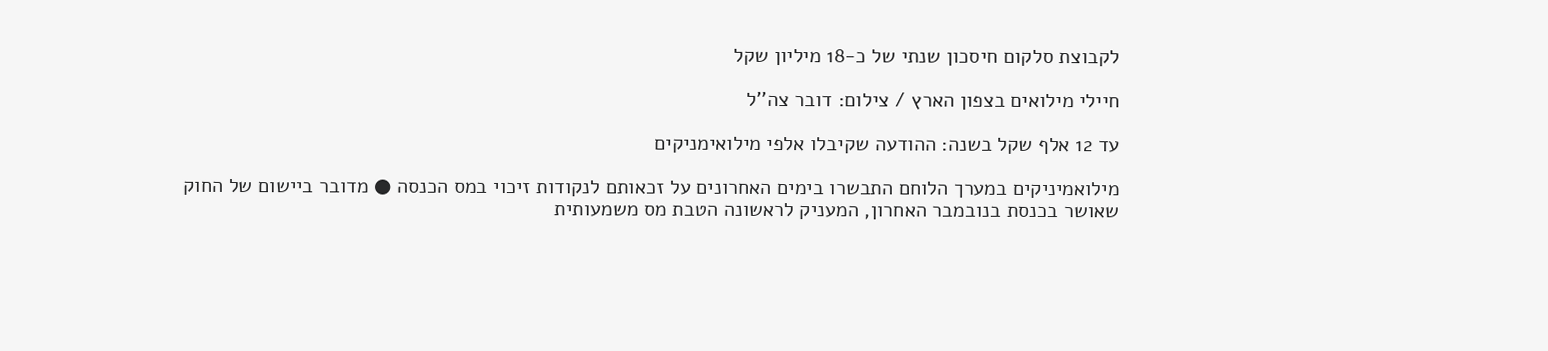לקבוצת סלקום חיסכון שנתי של כ-18 מיליון שקל

חיילי מילואים בצפון הארץ / צילום: דובר צה''ל

עד 12 אלף שקל בשנה: ההודעה שקיבלו אלפי מילואימניקים

מילואמיניקים במערך הלוחם התבשרו בימים האחרונים על זכאותם לנקודות זיכוי במס הכנסה ● מדובר ביישום של החוק שאושר בכנסת בנובמבר האחרון, המעניק לראשונה הטבת מס משמעותית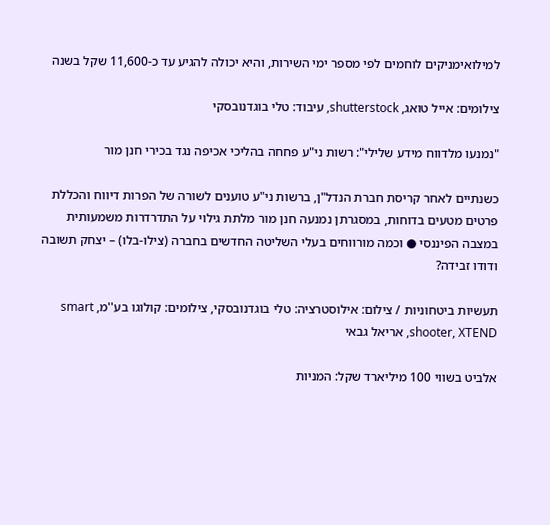למילואימניקים לוחמים לפי מספר ימי השירות, והיא יכולה להגיע עד כ-11,600 שקל בשנה

צילומים: אייל טואג, shutterstock, עיבוד: טלי בוגדנובסקי

"נמנעו מלדווח מידע שלילי": רשות ני"ע פחחה בהליכי אכיפה נגד בכירי חנן מור

כשנתיים לאחר קריסת חברת הנדל"ן, ברשות ני"ע טוענים לשורה של הפרות דיווח והכללת פרטים מטעים בדוחות, במסגרתן נמנעה חנן מור מלתת גילוי על התדרדרות משמעותית במצבה הפיננסי ● וכמה מורווחים בעלי השליטה החדשים בחברה (צילו-בלו) – יצחק תשובה ודודו זבידה?

תעשיות ביטחוניות / צילום: אילוסטרציה: טלי בוגדנובסקי, צילומים: קולוגו בע''מ, smart shooter, XTEND, אריאל גבאי

אלביט בשווי 100 מיליארד שקל: המניות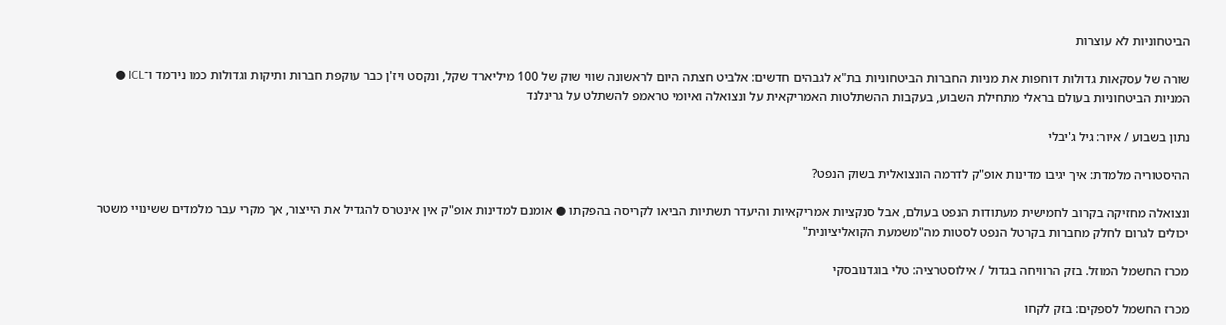הביטחוניות לא עוצרות

שורה של עסקאות גדולות דוחפות את מניות החברות הביטחוניות בת"א לגבהים חדשים: אלביט חצתה היום לראשונה שווי שוק של 100 מיליארד שקל, ונקסט ויז'ן כבר עוקפת חברות ותיקות וגדולות כמו ניו־מד ו־ICL ● המניות הביטחוניות בעולם בראלי מתחילת השבוע, בעקבות ההשתלטות האמריקאית על ונצואלה ואיומי טראמפ להשתלט על גרינלנד

נתון בשבוע / איור: גיל ג'יבלי

ההיסטוריה מלמדת: איך יגיבו מדינות אופ"ק לדרמה הונצואלית בשוק הנפט?

ונצואלה מחזיקה בקרוב לחמישית מעתודות הנפט בעולם, אבל סנקציות אמריקאיות והיעדר תשתיות הביאו לקריסה בהפקתו ● אומנם למדינות אופ"ק אין אינטרס להגדיל את הייצור, אך מקרי עבר מלמדים ששינויי משטר יכולים לגרום לחלק מחברות בקרטל הנפט לסטות מה"משמעת הקואליציונית"

מכרז החשמל המוזל. בזק הרוויחה בגדול / אילוסטרציה: טלי בוגדנובסקי

מכרז החשמל לספקים: בזק לקחו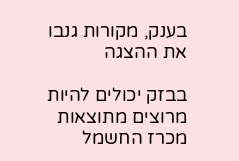בענק, מקורות גנבו את ההצגה

בבזק יכולים להיות מרוצים מתוצאות מכרז החשמל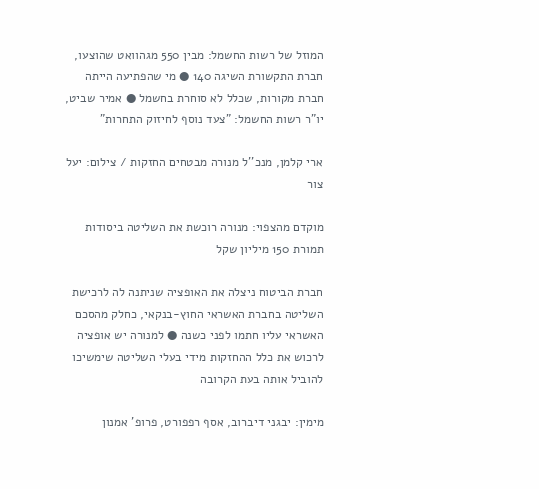המוזל של רשות החשמל: מבין 550 מגהוואט שהוצעו, חברת התקשורת השיגה 140 ● מי שהפתיעה הייתה חברת מקורות, שכלל לא סוחרת בחשמל ● אמיר שביט, יו"ר רשות החשמל: "צעד נוסף לחיזוק התחרות"

ארי קלמן, מנכ''ל מנורה מבטחים החזקות / צילום: יעל צור

מוקדם מהצפוי: מנורה רוכשת את השליטה ביסודות תמורת 150 מיליון שקל

חברת הביטוח ניצלה את האופציה שניתנה לה לרכישת השליטה בחברת האשראי החוץ-בנקאי, כחלק מהסכם האשראי עליו חתמו לפני כשנה ● למנורה יש אופציה לרכוש את כלל ההחזקות מידי בעלי השליטה שימשיכו להוביל אותה בעת הקרובה

מימין: יבגני דיברוב, אסף רפפורט, פרופ' אמנון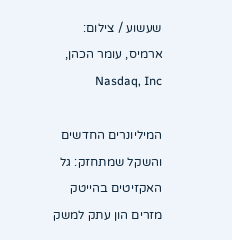שעשוע / צילום: ארמיס, עומר הכהן, Nasdaq, Inc

המיליונרים החדשים והשקל שמתחזק: גל האקזיטים בהייטק מזרים הון עתק למשק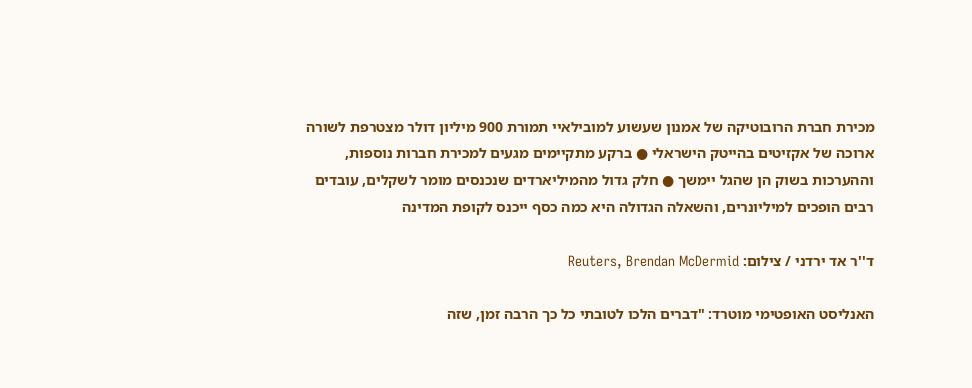מכירת חברת הרובוטיקה של אמנון שעשוע למובילאיי תמורת 900 מיליון דולר מצטרפת לשורה ארוכה של אקזיטים בהייטק הישראלי ● ברקע מתקיימים מגעים למכירת חברות נוספות, וההערכות בשוק הן שהגל יימשך ● חלק גדול מהמיליארדים שנכנסים מומר לשקלים, עובדים רבים הופכים למיליונרים, והשאלה הגדולה היא כמה כסף ייכנס לקופת המדינה

ד''ר אד ירדני / צילום: Reuters, Brendan McDermid

האנליסט האופטימי מוטרד: "דברים הלכו לטובתי כל כך הרבה זמן, שזה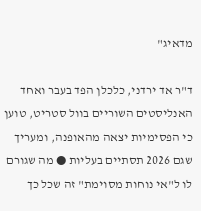מדאיג"

ד"ר אד ירדני, כלכלן הפד בעבר ואחד האנליסטים השוריים בוול סטריט, טוען כי הפסימיות יצאה מהאופנה, ומעריך שגם 2026 תסתיים בעליות ● מה שגורם לו ל"אי נוחות מסוימת" זה שכל כך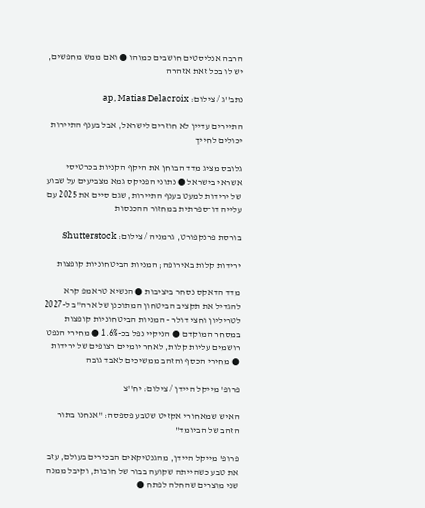הרבה אנליסטים חושבים כמוהו ● ואם ממש מחפשים, יש לו בכל זאת אזהרה

נתב''ג / צילום: ap, Matias Delacroix

התיירים עדיין לא חוזרים לישראל, אבל בענף התיירות יכולים לחייך

גלובס מציג מדד הבוחן את היקף הקניות בכרטיסי אשראי בישראל ● נתוני הפניקס גמא מצביעים על שבוע של ירידות למעט בענף התיירות, שגם סיים את 2025 עם עלייה דו־ספרתית במחזור ההכנסות

בורסת פרנקפורט, גרמניה / צילום: Shutterstock

ירידות קלות באירופה; המניות הביטחוניות קופצות

מדד הדאקס נסחר ביציבות ● הנשיא טראמפ קרא להגדיל את תקציב הביטחון המתוכנן של ארה"ב ל-2027 לטריליון וחצי דולר - המניות הביטחוניות קופצות במסחר המוקדם ● הניקיי נפל בכ-1.6% ● מחירי הנפט רושמים עליות קלות, לאחר יומיים רצופים של ירידות ● מחירי הכסף והזהב ממשיכים לאבד גובה

פרופ' מייקל היידן / צילום: יח''צ

האיש שמאחורי אקזיט שטבע פספסה: "אנחנו בתור הזהב של הביומד"

פרופ' מייקל היידן, מהגנטיקאים הבכירים בעולם, עזב את טבע כשהייתה שקועה בבור של חובות, וקיבל ממנה שני מוצרים שהחלה לפתח ●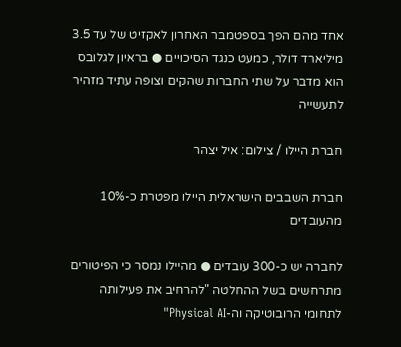אחד מהם הפך בספטמבר האחרון לאקזיט של עד 3.5 מיליארד דולר, כמעט כנגד הסיכויים ● בראיון לגלובס הוא מדבר על שתי החברות שהקים וצופה עתיד מזהיר לתעשייה

חברת היילו / צילום: איל יצהר

חברת השבבים הישראלית היילו מפטרת כ-10% מהעובדים

לחברה יש כ-300 עובדים ● מהיילו נמסר כי הפיטורים מתרחשים בשל ההחלטה "להרחיב את פעילותה לתחומי הרובוטיקה וה-Physical AI"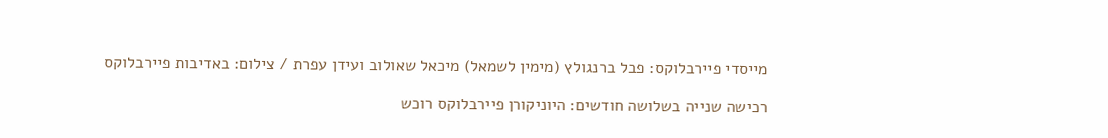מייסדי פיירבלוקס: פבל ברנגולץ (מימין לשמאל) מיכאל שאולוב ועידן עפרת / צילום: באדיבות פיירבלוקס

רכישה שנייה בשלושה חודשים: היוניקורן פיירבלוקס רוכש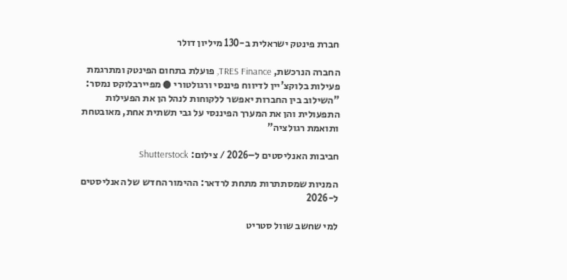חברת פינטק ישראלית ב-130 מיליון דולר

החברה הנרכשת, TRES Finance, פועלת בתחום הפינטק ומתרגמת פעילות בלוקצ'יין לדיווח פיננסי ורגולטורי ● מפיירבלוקס נמסר: "השילוב בין החברות יאפשר ללקוחות לנהל הן את הפעילות התפעולית והן את המערך הפיננסי על גבי תשתית אחת, מאובטחת ותואמת רגולציה"

חביבות האנליסטים ל–2026 / צילום: Shutterstock

המניות שמסתתרות מתחת לרדאר: ההימור החדש של האנליסטים ל-2026

למי שחשב שוול סטריט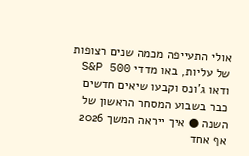אולי התעייפה מכמה שנים רצופות של עליות, באו מדדי S&P 500 ודאו ג'ונס וקבעו שיאים חדשים כבר בשבוע המסחר הראשון של השנה ● איך ייראה המשך 2026 אף אחד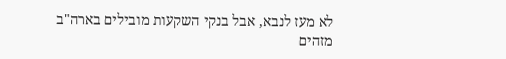לא מעז לנבא, אבל בנקי השקעות מובילים בארה"ב מזהים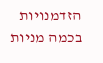הזדמנויות בכמה מניות